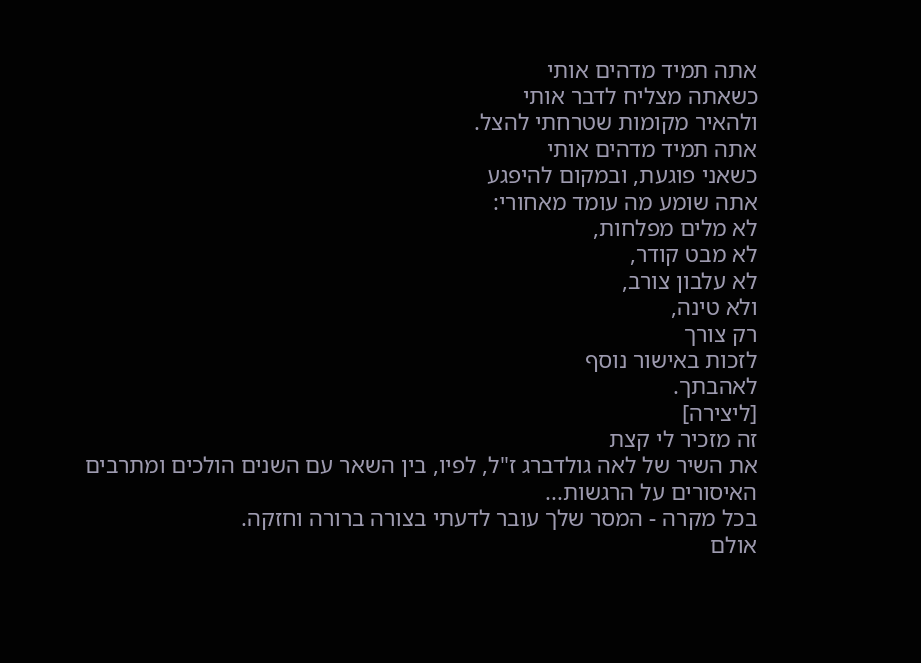אתה תמיד מדהים אותי
כשאתה מצליח לדבר אותי
ולהאיר מקומות שטרחתי להצל.
אתה תמיד מדהים אותי
כשאני פוגעת, ובמקום להיפגע
אתה שומע מה עומד מאחורי:
לא מלים מפלחות,
לא מבט קודר,
לא עלבון צורב,
ולא טינה,
רק צורך
לזכות באישור נוסף
לאהבתך.
[ליצירה]
זה מזכיר לי קצת
את השיר של לאה גולדברג ז"ל, לפיו, בין השאר עם השנים הולכים ומתרבים האיסורים על הרגשות...
בכל מקרה - המסר שלך עובר לדעתי בצורה ברורה וחזקה.
אולם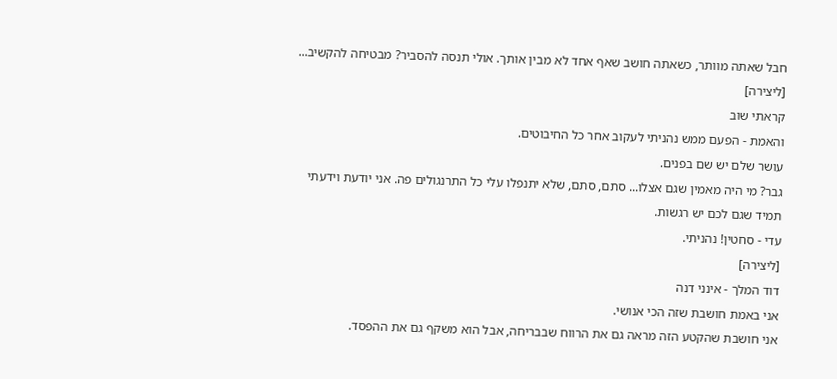חבל שאתה מוותר, כשאתה חושב שאף אחד לא מבין אותך. אולי תנסה להסביר? מבטיחה להקשיב...
[ליצירה]
קראתי שוב
והאמת - הפעם ממש נהניתי לעקוב אחר כל החיבוטים.
עושר שלם יש שם בפנים.
גבר? מי היה מאמין שגם אצלו... סתם, סתם, שלא יתנפלו עלי כל התרנגולים פה. אני יודעת וידעתי תמיד שגם לכם יש רגשות.
עדי - סחטין! נהניתי.
[ליצירה]
דוד המלך - אינני דנה
אני באמת חושבת שזה הכי אנושי.
אני חושבת שהקטע הזה מראה גם את הרווח שבבריחה, אבל הוא משקף גם את ההפסד.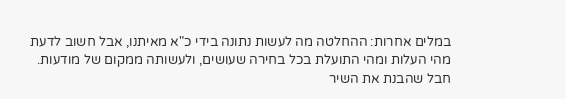במלים אחרות: ההחלטה מה לעשות נתונה בידי כ"א מאיתנו, אבל חשוב לדעת מהי העלות ומהי התועלת בכל בחירה שעושים, ולעשותה ממקום של מודעות.
חבל שהבנת את השיר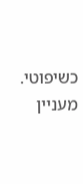כשיפוטי. מעניין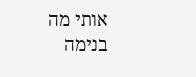אותי מה בנימה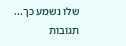שלו נשמע כך...
תגובות